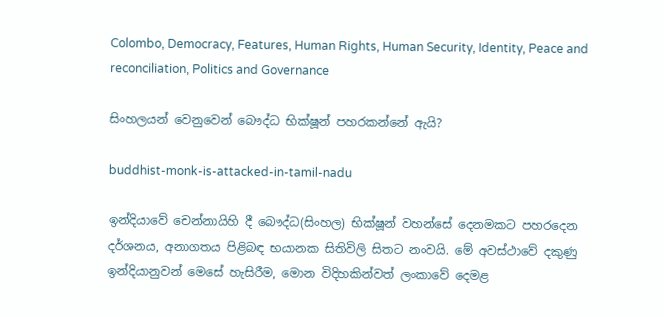Colombo, Democracy, Features, Human Rights, Human Security, Identity, Peace and reconciliation, Politics and Governance

සිංහලයන් වෙනුවෙන් බෞද්ධ භික්ෂූන් පහරකන්නේ ඇයි?

buddhist-monk-is-attacked-in-tamil-nadu

ඉන්දියාවේ චෙන්නායිහි දී බෞද්ධ(සිංහල) භික්ෂූන් වහන්සේ දෙනමකට පහරදෙන දර්ශනය, අනාගතය පිළිබඳ භයානක සිතිවිලි සිතට නංවයි. මේ අවස්ථාවේ දකුණු ඉන්දියානුවන් මෙසේ හැසිරීම, මොන විදිහකින්වත් ලංකාවේ දෙමළ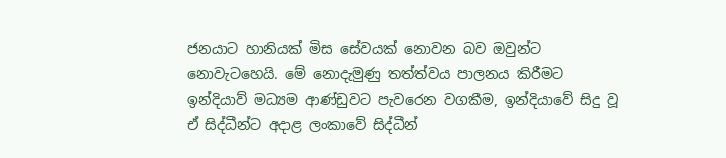ජනයාට හානියක් මිස සේවයක් නොවන බව ඔවුන්ට නොවැටහෙයි. මේ නොදැමුණු තත්ත්වය පාලනය කිරීමට ඉන්දියාව් මධ්‍යම ආණ්ඩුවට පැවරෙන වගකීම, ඉන්දියාවේ සිදු වූ ඒ සිද්ධීන්ට අදාළ ලංකාවේ සිද්ධීන්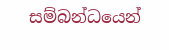සම්බන්ධයෙන්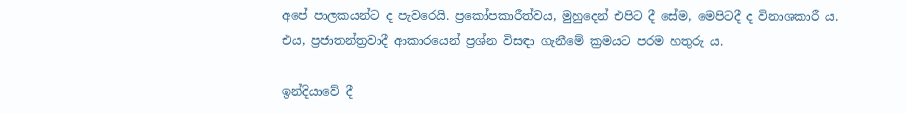අපේ පාලකයන්ට ද පැවරෙයි. ප්‍රකෝපකාරීත්වය, මුහුදෙන් එපිට දී සේම, මෙපිටදී ද විනාශකාරී ය. එය, ප්‍රජාතන්ත්‍රවාදී ආකාරයෙන් ප්‍රශ්න විසඳා ගැනීමේ ක්‍රමයට පරම හතුරු ය.

ඉන්දියාවේ දී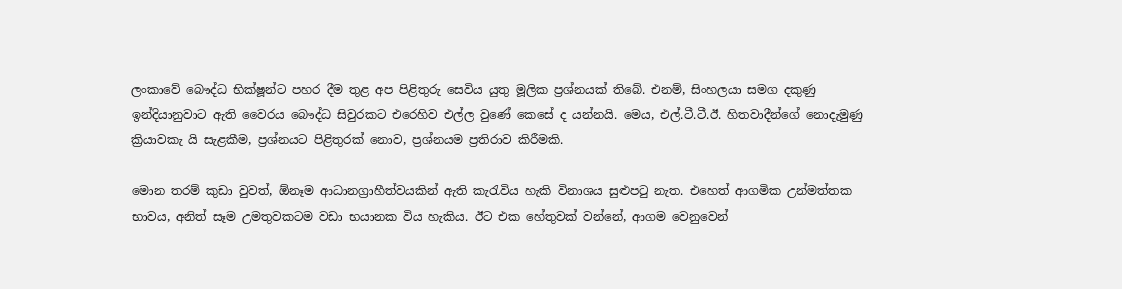ලංකාවේ බෞද්ධ භික්ෂූන්ට පහර දීම තුළ අප පිළිතුරු සෙවිය යුතු මූලික ප්‍රශ්නයක් තිබේ. එනම්, සිංහලයා සමග දකුණු ඉන්දියානුවාට ඇති වෛරය බෞද්ධ සිවුරකට එරෙහිව එල්ල වුණේ කෙසේ ද යන්නයි. මෙය, එල්.ටී.ටී.ඊ. හිතවාදීන්ගේ නොදැමුණු ක්‍රියාවකැ යි සැළකීම, ප්‍රශ්නයට පිළිතුරක් නොව, ප්‍රශ්නයම ප්‍රතිරාව කිරීමකි.

මොන තරම් කුඩා වුවත්, ඕනෑම ආධානග්‍රාහීත්වයකින් ඇති කැරැවිය හැකි විනාශය සුළුපටු නැත. එහෙත් ආගමික උන්මත්තක භාවය, අනිත් සෑම උමතුවකටම වඩා භයානක විය හැකිය. ඊට එක හේතුවක් වන්නේ, ආගම වෙනුවෙන්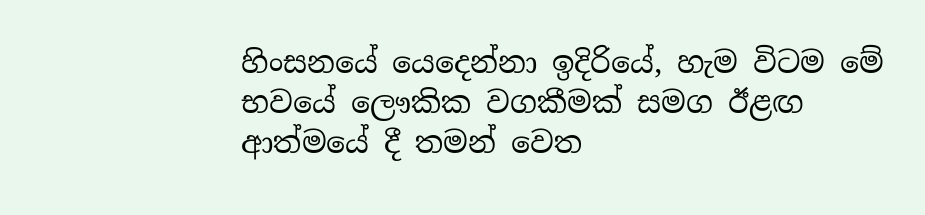හිංසනයේ යෙදෙන්නා ඉදිරියේ, හැම විටම මේ භවයේ ලෞකික වගකීමක් සමග ඊළඟ ආත්මයේ දී තමන් වෙත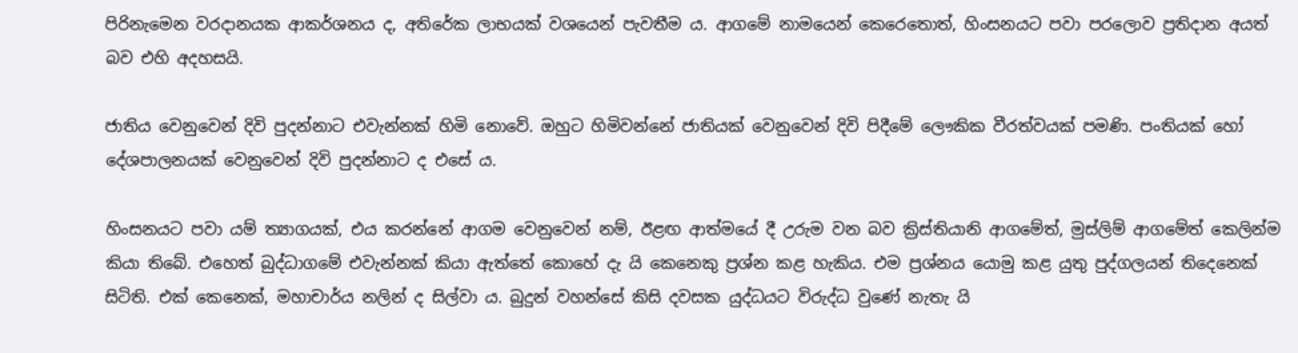පිරිනැමෙන වරදානයක ආකර්ශනය ද, අතිරේක ලාභයක් වශයෙන් පැවතීම ය. ආගමේ නාමයෙන් කෙරෙතොත්, හිංසනයට පවා පරලොව ප්‍රතිදාන අයත් බව එහි අදහසයි.

ජාතිය වෙනුවෙන් දිවි පුදන්නාට එවැන්නක් හිමි නොවේ. ඔහුට හිමිවන්නේ ජාතියක් වෙනුවෙන් දිවි පිදීමේ ලෞකික වීරත්වයක් පමණි. පංතියක් හෝ දේශපාලනයක් වෙනුවෙන් දිවි පුදන්නාට ද එසේ ය.

හිංසනයට පවා යම් ත්‍යාගයක්, එය කරන්නේ ආගම වෙනුවෙන් නම්, ඊළඟ ආත්මයේ දී උරුම වන බව ක්‍රිස්තියානි ආගමේත්, මුස්ලිම් ආගමේත් කෙලින්ම කියා තිබේ. එහෙත් බුද්ධාගමේ එවැන්නක් කියා ඇත්තේ කොහේ දැ යි කෙනෙකු ප්‍රශ්න කළ හැකිය. එම ප්‍රශ්නය යොමු කළ යුතු පුද්ගලයන් තිදෙනෙක් සිටිති. එක් කෙනෙක්, මහාචාර්ය නලින් ද සිල්වා ය. බුදුන් වහන්සේ කිසි දවසක යුද්ධයට විරුද්ධ වුණේ නැතැ යි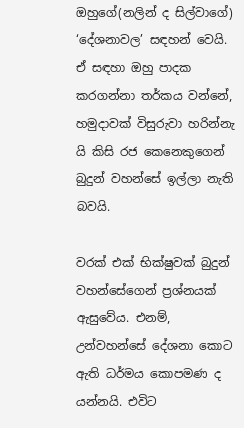ඔහුගේ(නලින් ද සිල්වාගේ) ‘දේශනාවල’ සඳහන් වෙයි. ඒ සඳහා ඔහු පාදක කරගන්නා තර්කය වන්නේ, හමුදාවක් විසුරුවා හරින්නැ යි කිසි රජ කෙනෙකුගෙන් බුදුන් වහන්සේ ඉල්ලා නැති බවයි.

වරක් එක් භික්ෂුවක් බුදුන් වහන්සේගෙන් ප්‍රශ්නයක් ඇසුවේය. එනම්, උන්වහන්සේ දේශනා කොට ඇති ධර්මය කොපමණ ද යන්නයි. එවිට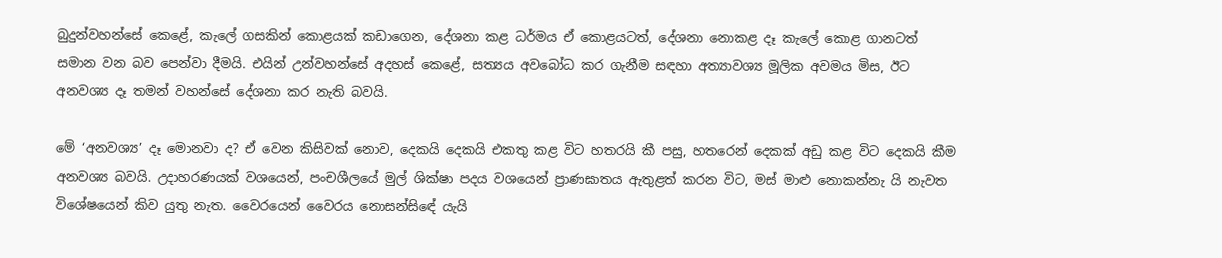බුදුන්වහන්සේ කෙළේ, කැලේ ගසකින් කොළයක් කඩාගෙන, දේශනා කළ ධර්මය ඒ කොළයටත්, දේශනා නොකළ දෑ කැලේ කොළ ගානටත් සමාන වන බව පෙන්වා දීමයි. එයින් උන්වහන්සේ අදහස් කෙළේ, සත්‍යය අවබෝධ කර ගැනීම සඳහා අත්‍යාවශ්‍ය මූලික අවමය මිස, ඊට අනවශ්‍ය දෑ තමන් වහන්සේ දේශනා කර නැති බවයි.

මේ ‘අනවශ්‍ය’ දෑ මොනවා ද? ඒ වෙන කිසිවක් නොව, දෙකයි දෙකයි එකතු කළ විට හතරයි කී පසු, හතරෙන් දෙකක් අඩු කළ විට දෙකයි කීම අනවශ්‍ය බවයි. උදාහරණයක් වශයෙන්, පංචශීලයේ මුල් ශික්ෂා පදය වශයෙන් ප්‍රාණඝාතය ඇතුළත් කරන විට, මස් මාළු නොකන්නැ යි නැවත විශේෂයෙන් කිව යුතු නැත. වෛරයෙන් වෛරය නොසන්සිඳේ යැයි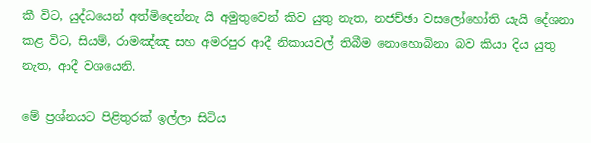කී විට, යුද්ධයෙන් අත්මිදෙන්නැ යි අමුතුවෙන් කිව යුතු නැත, නජච්ඡා වසලෝහෝති යැයි දේශනා කළ විට, සියම්, රාමඤ්ඤ සහ අමරපුර ආදී නිකායවල් තිබීම නොහොබිනා බව කියා දිය යුතු නැත, ආදී වශයෙනි.

මේ ප්‍රශ්නයට පිළිතුරක් ඉල්ලා සිටිය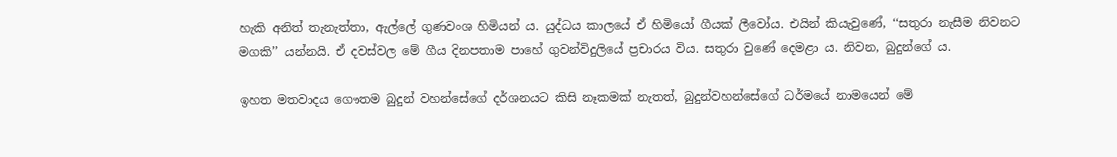හැකි අනිත් තැනැත්තා, ඇල්ලේ ගුණවංශ හිමියන් ය. යුද්ධය කාලයේ ඒ හිමියෝ ගීයක් ලීවෝය. එයින් කියැවුණේ, ‘‘සතුරා නැසීම නිවනට මගකි’’ යන්නයි. ඒ දවස්වල මේ ගීය දිනපතාම පාහේ ගුවන්විදුලියේ ප්‍රචාරය විය. සතුරා වුණේ දෙමළා ය. නිවන, බුදුන්ගේ ය.

ඉහත මතවාදය ගෞතම බුදුන් වහන්සේගේ දර්ශනයට කිසි නෑකමක් නැතත්, බුදුන්වහන්සේගේ ධර්මයේ නාමයෙන් මේ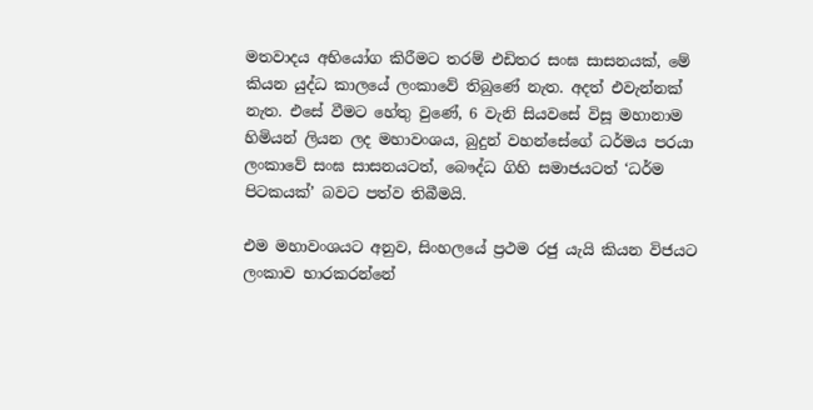මතවාදය අභියෝග කිරීමට තරම් එඩිතර සංඝ සාසනයක්, මේ කියන යුද්ධ කාලයේ ලංකාවේ තිබුණේ නැත. අදත් එවැන්නක් නැත. එසේ වීමට හේතු වුණේ, 6 වැනි සියවසේ විසූ මහානාම හිමියන් ලියන ලද මහාවංශය, බුදුන් වහන්සේගේ ධර්මය පරයා ලංකාවේ සංඝ සාසනයටත්, බෞද්ධ ගිහි සමාජයටත් ‘ධර්ම පිටකයක්’ බවට පත්ව තිබීමයි.

එම මහාවංශයට අනුව, සිංහලයේ ප්‍රථම රජු යැයි කියන විජයට ලංකාව භාරකරන්නේ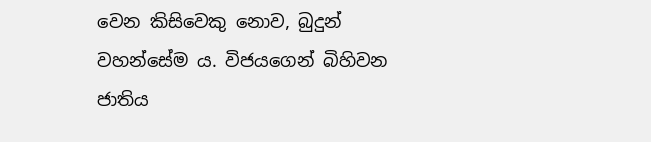වෙන කිසිවෙකු නොව, බුදුන් වහන්සේම ය. විජයගෙන් බිහිවන ජාතිය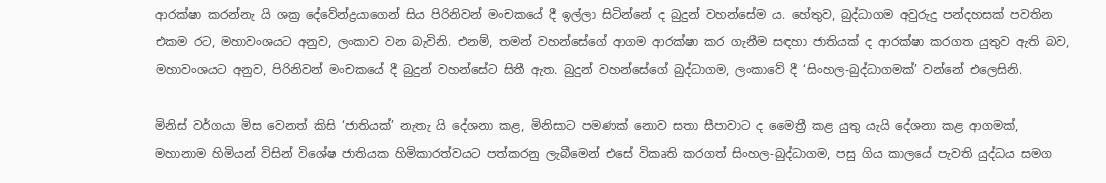ආරක්ෂා කරන්නැ යි ශක්‍ර දේවේන්ද්‍රයාගෙන් සිය පිරිනිවන් මංචකයේ දී ඉල්ලා සිටින්නේ ද බුදුන් වහන්සේම ය. හේතුව, බුද්ධාගම අවුරුදු පන්දහසක් පවතින එකම රට, මහාවංශයට අනුව, ලංකාව වන බැවිනි. එනම්, තමන් වහන්සේගේ ආගම ආරක්ෂා කර ගැනීම සඳහා ජාතියක් ද ආරක්ෂා කරගත යුතුව ඇති බව, මහාවංශයට අනුව, පිරිනිවන් මංචකයේ දී බුදුන් වහන්සේට සිතී ඇත. බුදුන් වහන්සේගේ බුද්ධාගම, ලංකාවේ දී ‘සිංහල-බුද්ධාගමක්’ වන්නේ එලෙසිනි.

මිනිස් වර්ගයා මිස වෙනත් කිසි ‘ජාතියක්’ නැතැ යි දේශනා කළ, මිනිසාට පමණක් නොව සතා සීපාවාට ද මෛත්‍රී කළ යුතු යැයි දේශනා කළ ආගමක්, මහානාම හිමියන් විසින් විශේෂ ජාතියක හිමිකාරත්වයට පත්කරනු ලැබීමෙන් එසේ විකෘති කරගත් සිංහල-බුද්ධාගම, පසු ගිය කාලයේ පැවති යුද්ධය සමග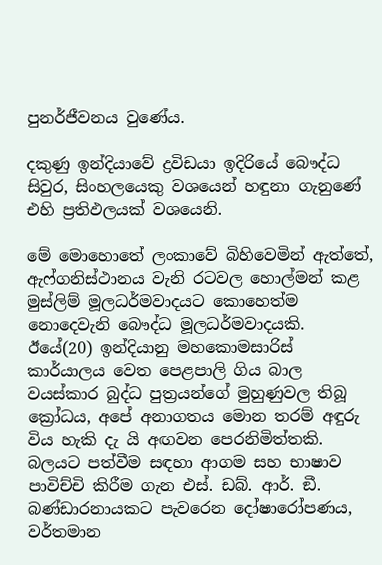පුනර්ජීවනය වුණේය.

දකුණු ඉන්දියාවේ ද්‍රවිඩයා ඉදිරියේ බෞද්ධ සිවුර, සිංහලයෙකු වශයෙන් හඳුනා ගැනුණේ එහි ප්‍රතිඵලයක් වශයෙනි.

මේ මොහොතේ ලංකාවේ බිහිවෙමින් ඇත්තේ, ඇෆ්ගනිස්ථානය වැනි රටවල හොල්මන් කළ මුස්ලිම් මූලධර්මවාදයට කොහෙත්ම නොදෙවැනි බෞද්ධ මූලධර්මවාදයකි. ඊයේ(20) ඉන්දියානු මහකොමසාරිස් කාර්යාලය වෙත පෙළපාලි ගිය බාල වයස්කාර බුද්ධ පුත්‍රයන්ගේ මුහුණුවල තිබූ ක්‍රෝධය, අපේ අනාගතය මොන තරම් අඳුරු විය හැකි දැ යි අඟවන පෙරනිමිත්තකි. බලයට පත්වීම සඳහා ආගම සහ භාෂාව පාවිච්චි කිරීම ගැන එස්. ඩබ්. ආර්. ඞී. බණ්ඩාරනායකට පැවරෙන දෝෂාරෝපණය, වර්තමාන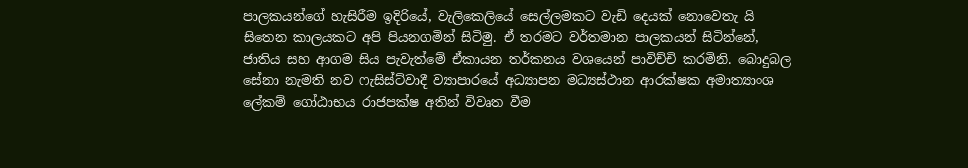පාලකයන්ගේ හැසිරීම ඉදිරියේ, වැලිකෙලියේ සෙල්ලමකට වැඩි දෙයක් නොවෙතැ යි සිතෙන කාලයකට අපි පියනගමින් සිටිමු. ඒ තරමට වර්තමාන පාලකයන් සිටින්නේ, ජාතිය සහ ආගම සිය පැවැත්මේ ඒකායන තර්කනය වශයෙන් පාවිච්චි කරමිනි. බොදුබල සේනා නැමති නව ෆැසිස්ට්වාදී ව්‍යාපාරයේ අධ්‍යාපන මධ්‍යස්ථාන ආරක්ෂක අමාත්‍යාංශ ලේකම් ගෝඨාභය රාජපක්ෂ අතින් විවෘත වීම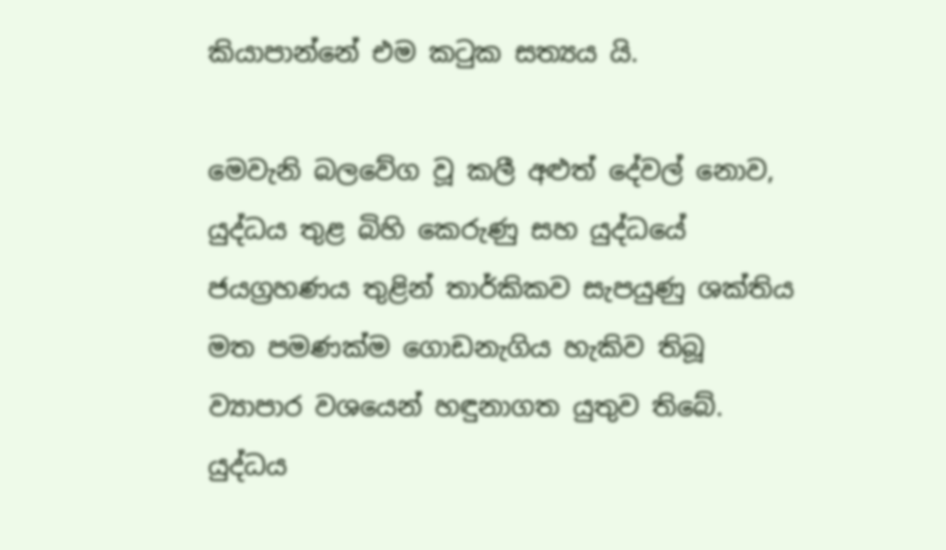කියාපාන්නේ එම කටුක සත්‍යය යි.

මෙවැනි බලවේග වූ කලී අළුත් දේවල් නොව, යුද්ධය තුළ බිහි කෙරුණු සහ යුද්ධයේ ජයග්‍රහණය තුළින් තාර්කිකව සැපයුණු ශක්තිය මත පමණක්ම ගොඩනැගිය හැකිව තිබූ ව්‍යාපාර වශයෙන් හඳුනාගත යුතුව තිබේ. යුද්ධය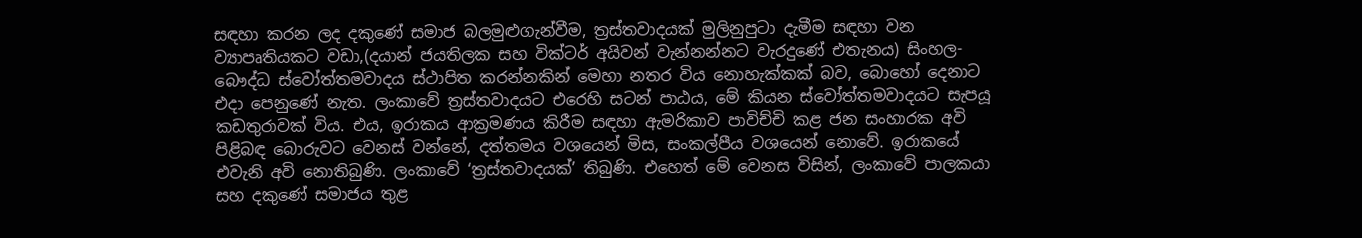සඳහා කරන ලද දකුණේ සමාජ බලමුළුගැන්වීම, ත්‍රස්තවාදයක් මුලිනුපුටා දැමීම සඳහා වන ව්‍යාපෘතියකට වඩා,(දයාන් ජයතිලක සහ වික්ටර් අයිවන් වැන්නන්නට වැරදුණේ එතැනය) සිංහල-බෞද්ධ ස්වෝත්තමවාදය ස්ථාපිත කරන්නකින් මෙහා නතර විය නොහැක්කක් බව, බොහෝ දෙනාට එදා පෙනුණේ නැත. ලංකාවේ ත්‍රස්තවාදයට එරෙහි සටන් පාඨය, මේ කියන ස්වෝත්තමවාදයට සැපයූ කඩතුරාවක් විය. එය, ඉරාකය ආක්‍රමණය කිරීම සඳහා ඇමරිකාව පාවිච්චි කළ ජන සංහාරක අවි පිළිබඳ බොරුවට වෙනස් වන්නේ, දත්තමය වශයෙන් මිස, සංකල්පීය වශයෙන් නොවේ. ඉරාකයේ එවැනි අවි නොතිබුණි. ලංකාවේ ‘ත්‍රස්තවාදයක්’ තිබුණි. එහෙත් මේ වෙනස විසින්, ලංකාවේ පාලකයා සහ දකුණේ සමාජය තුළ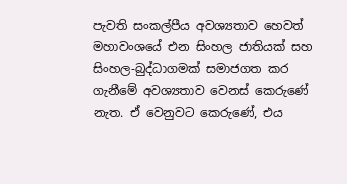පැවති සංකල්පීය අවශ්‍යතාව හෙවත් මහාවංශයේ එන සිංහල ජාතියක් සහ සිංහල-බුද්ධාගමක් සමාජගත කර ගැනීමේ අවශ්‍යතාව වෙනස් කෙරුණේ නැත. ඒ වෙනුවට කෙරුණේ, එය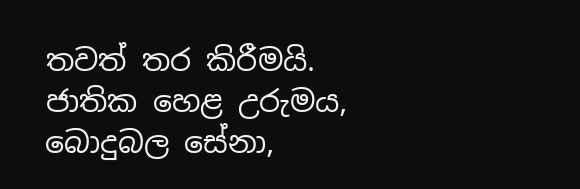තවත් තර කිරීමයි. ජාතික හෙළ උරුමය, බොදුබල සේනා,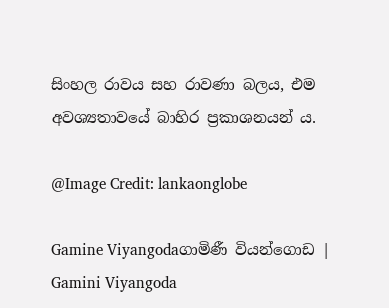සිංහල රාවය සහ රාවණා බලය, එම අවශ්‍යතාවයේ බාහිර ප්‍රකාශනයන් ය.

@Image Credit: lankaonglobe

Gamine Viyangodaගාමිණී වියන්ගොඩ | Gamini Viyangoda